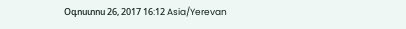Օգոստոս 26, 2017 16:12 Asia/Yerevan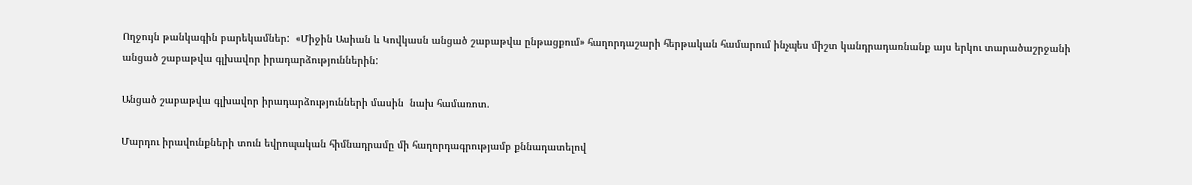Ողջույն թանկագին բարեկամներ:  «Միջին Ասիան և Կովկասն անցած շաբաթվա ընթացքում» հաղորդաշարի հերթական համարում ինչպես միշտ կանդրադառնանք այս երկու տարածաշրջանի անցած շաբաթվա գլխավոր իրադարձություններին:

Անցած շաբաթվա գլխավոր իրադարձությունների մասին  նախ համառոտ.

Մարդու իրավունքների տուն եվրոպական հիմնադրամը մի հաղորդագրությամբ քննադատելով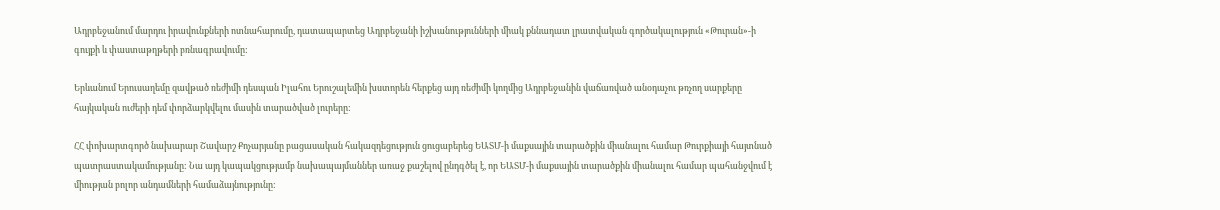Ադրբեջանում մարդու իրավունքների ոտնահարումը, դատապարտեց Ադրբեջանի իշխանությունների միակ քննադատ լրատվական գործակալություն «Թուրան»-ի գույքի և փաստաթղթերի բռնագրավումը:

Երևանում Երուսաղեմը զավթած ռեժիմի դեսպան Իլահու Երուշալեմին խստորեն հերքեց այդ ռեժիմի կողմից Ադրբեջանին վաճառված անօդաչու թռչող սարքերը հայկական ուժերի դեմ փորձարկվելու մասին տարածված լուրերը:

ՀՀ փոխարտգործ նախարար Շավարշ Քոչարյանը բացասական հակազդեցություն ցուցաբերեց ԵԱՏՄ-ի մաքսային տարածքին միանալու համար Թուրքիայի հայտնած պատրաստակամությանը: Նա այդ կապակցությամբ նախապայմաններ առաջ քաշելով ընդգծել է, որ ԵԱՏՄ-ի մաքսային տարածքին միանալու համար պահանջվում է միության բոլոր անդամների համաձայնությունը: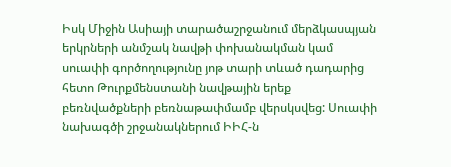Իսկ Միջին Ասիայի տարածաշրջանում մերձկասպյան երկրների անմշակ նավթի փոխանակման կամ սուափի գործողությունը յոթ տարի տևած դադարից հետո Թուրքմենստանի նավթային երեք բեռնվածքների բեռնաթափմամբ վերսկսվեց: Սուափի նախագծի շրջանակներում ԻԻՀ-ն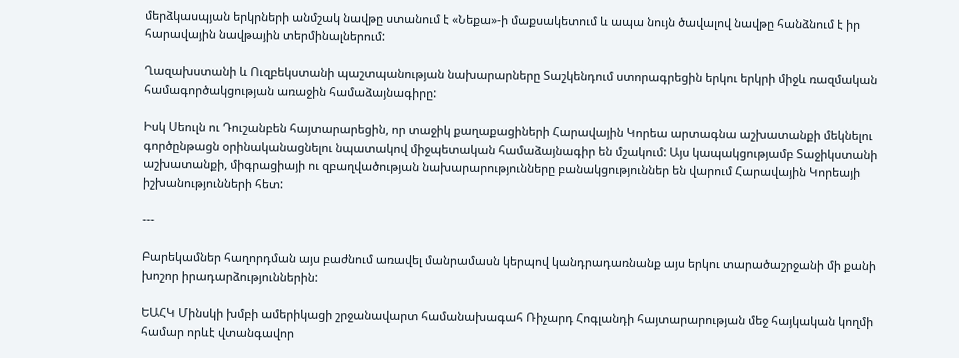մերձկասպյան երկրների անմշակ նավթը ստանում է «Նեքա»-ի մաքսակետում և ապա նույն ծավալով նավթը հանձնում է իր հարավային նավթային տերմինալներում:

Ղազախստանի և Ուզբեկստանի պաշտպանության նախարարները Տաշկենդում ստորագրեցին երկու երկրի միջև ռազմական համագործակցության առաջին համաձայնագիրը:

Իսկ Սեուլն ու Դուշանբեն հայտարարեցին, որ տաջիկ քաղաքացիների Հարավային Կորեա արտագնա աշխատանքի մեկնելու գործընթացն օրինականացնելու նպատակով միջպետական համաձայնագիր են մշակում: Այս կապակցությամբ Տաջիկստանի աշխատանքի, միգրացիայի ու զբաղվածության նախարարությունները բանակցություններ են վարում Հարավային Կորեայի իշխանությունների հետ:

---

Բարեկամներ հաղորդման այս բաժնում առավել մանրամասն կերպով կանդրադառնանք այս երկու տարածաշրջանի մի քանի խոշոր իրադարձություններին:

ԵԱՀԿ Մինսկի խմբի ամերիկացի շրջանավարտ համանախագահ Ռիչարդ Հոգլանդի հայտարարության մեջ հայկական կողմի համար որևէ վտանգավոր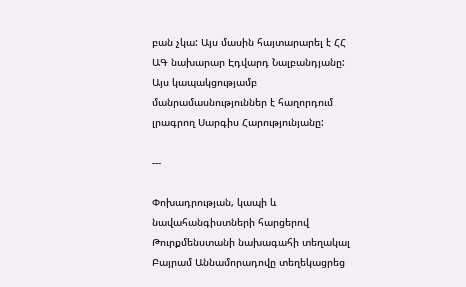բան չկա: Այս մասին հայտարարել է ՀՀ ԱԳ նախարար Էդվարդ Նալբանդյանը: Այս կապակցությամբ մանրամասնություններ է հաղորդում լրագրող Սարգիս Հարությունյանը:

---

Փոխադրության, կապի և նավահանգիստների հարցերով Թուրքմենստանի նախագահի տեղակալ Բայրամ Աննամորադովը տեղեկացրեց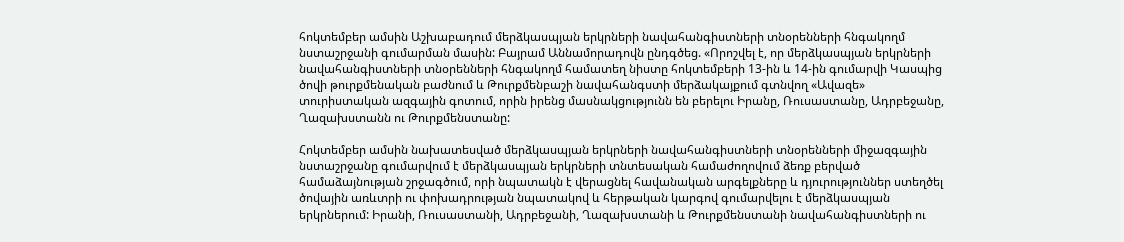հոկտեմբեր ամսին Աշխաբադում մերձկասպյան երկրների նավահանգիստների տնօրենների հնգակողմ նստաշրջանի գումարման մասին: Բայրամ Աննամորադովն ընդգծեց. «Որոշվել է, որ մերձկասպյան երկրների նավահանգիստների տնօրենների հնգակողմ համատեղ նիստը հոկտեմբերի 13-ին և 14-ին գումարվի Կասպից ծովի թուրքմենական բաժնում և Թուրքմենբաշի նավահանգստի մերձակայքում գտնվող «Ավազե» տուրիստական ազգային գոտում, որին իրենց մասնակցությունն են բերելու Իրանը, Ռուսաստանը, Ադրբեջանը, Ղազախստանն ու Թուրքմենստանը:

Հոկտեմբեր ամսին նախատեսված մերձկասպյան երկրների նավահանգիստների տնօրենների միջազգային նստաշրջանը գումարվում է մերձկասպյան երկրների տնտեսական համաժողովում ձեռք բերված համաձայնության շրջագծում, որի նպատակն է վերացնել հավանական արգելքները և դյուրություններ ստեղծել ծովային առևտրի ու փոխադրության նպատակով և հերթական կարգով գումարվելու է մերձկասպյան երկրներում: Իրանի, Ռուսաստանի, Ադրբեջանի, Ղազախստանի և Թուրքմենստանի նավահանգիստների ու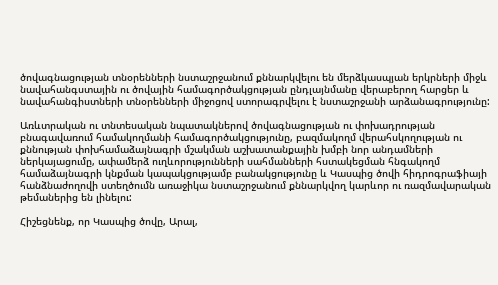ծովագնացության տնօրենների նստաշրջանում քննարկվելու են մերձկասպյան երկրների միջև նավահանգստային ու ծովային համագործակցության ընդլայնմանը վերաբերող հարցեր և նավահանգիստների տնօրենների միջոցով ստորագրվելու է նստաշրջանի արձանագրությունը:

Առևտրական ու տնտեսական նպատակներով ծովագնացության ու փոխադրության բնագավառում համակողմանի համագործակցությունը, բազմակողմ վերահսկողության ու քննության փոխհամաձայնագրի մշակման աշխատանքային խմբի նոր անդամների ներկայացումը, ափամերձ ուղևորությունների սահմանների հստակեցման հնգակողմ համաձայնագրի կնքման կապակցությամբ բանակցությունը և Կասպից ծովի հիդրոգրաֆիայի հանձնաժողովի ստեղծումն առաջիկա նստաշրջանում քննարկվող կարևոր ու ռազմավարական թեմաներից են լինելու:

Հիշեցնենք, որ Կասպից ծովը, Արալ,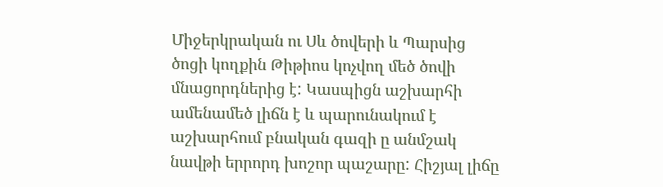Միջերկրական ու Սև ծովերի և Պարսից ծոցի կողքին Թիթիոս կոչվող մեծ ծովի մնացորդներից է: Կասպիցն աշխարհի ամենամեծ լիճն է և պարունակում է աշխարհում բնական գազի ը անմշակ նավթի երրորդ խոշոր պաշարը: Հիշյալ լիճը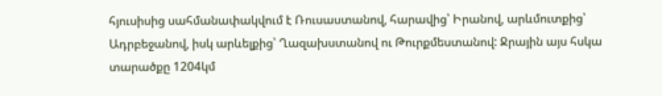հյուսիսից սահմանափակվում է Ռուսաստանով, հարավից՝ Իրանով, արևմուտքից՝ Ադրբեջանով, իսկ արևելքից՝ Ղազախստանով ու Թուրքմեստանով: Ջրային այս հսկա տարածքը 1204կմ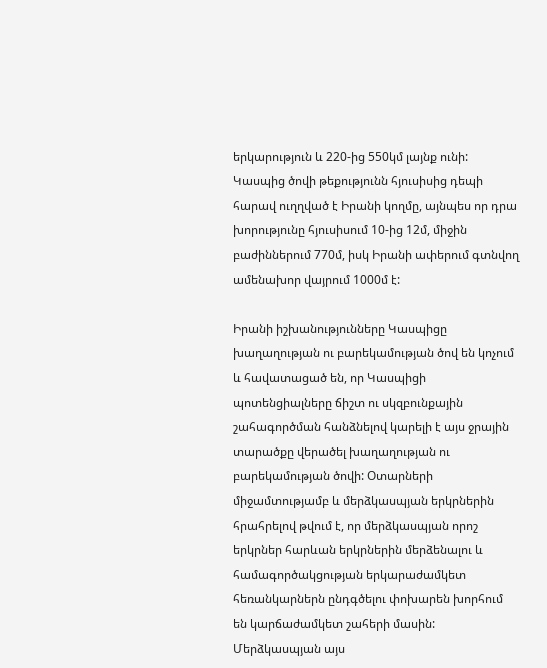երկարություն և 220-ից 550կմ լայնք ունի: Կասպից ծովի թեքությունն հյուսիսից դեպի հարավ ուղղված է Իրանի կողմը, այնպես որ դրա խորությունը հյուսիսում 10-ից 12մ, միջին բաժիններում 770մ, իսկ Իրանի ափերում գտնվող ամենախոր վայրում 1000մ է:

Իրանի իշխանությունները Կասպիցը խաղաղության ու բարեկամության ծով են կոչում և հավատացած են, որ Կասպիցի պոտենցիալները ճիշտ ու սկզբունքային շահագործման հանձնելով կարելի է այս ջրային տարածքը վերածել խաղաղության ու բարեկամության ծովի: Օտարների միջամտությամբ և մերձկասպյան երկրներին հրահրելով թվում է, որ մերձկասպյան որոշ երկրներ հարևան երկրներին մերձենալու և համագործակցության երկարաժամկետ հեռանկարներն ընդգծելու փոխարեն խորհում են կարճաժամկետ շահերի մասին: Մերձկասպյան այս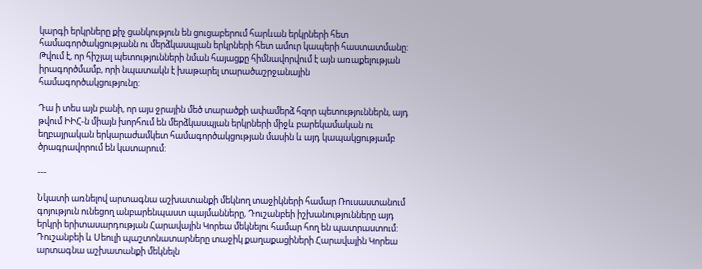կարգի երկրները քիչ ցանկություն են ցուցաբերում հարևան երկրների հետ համագործակցությանն ու մերձկասպյան երկրների հետ ամուր կապերի հաստատմանը: Թվում է, որ հիշյալ պետությունների նման հայացքը հիմնավորվում է այն առաքելության իրագործմամբ, որի նպատակն է խաթարել տարածաշրջանային համագործակցությունը:

Դա ի տես այն բանի, որ այս ջրային մեծ տարածքի ափամերձ հզոր պետություններն, այդ թվում ԻԻՀ-ն միայն խորհում են մերձկասպյան երկրների միջև բարեկամական ու եղբայրական երկարաժամկետ համագործակցության մասին և այդ կապակցությամբ ծրագրավորում են կատարում:

---

Նկատի առնելով արտագնա աշխատանքի մեկնող տաջիկների համար Ռուսաստանում գոյություն ունեցող անբարենպաստ պայմանները, Դուշանբեի իշխանությունները այդ երկրի երիտասարդության Հարավային Կորեա մեկնելու համար հող են պատրաստում: Դուշանբեի և Սեուլի պաշտոնատարները տաջիկ քաղաքացիների Հարավային Կորեա արտագնա աշխատանքի մեկնելն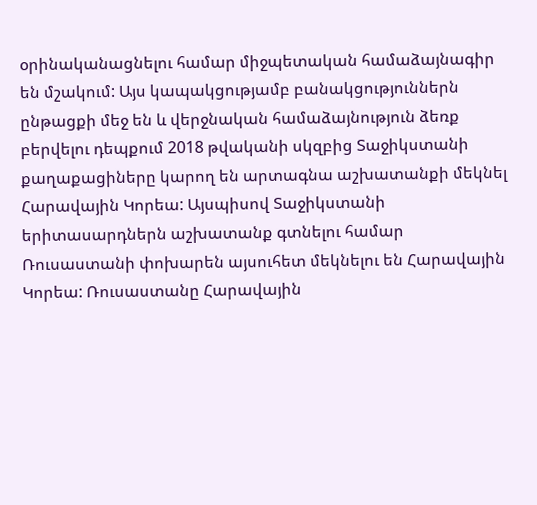օրինականացնելու համար միջպետական համաձայնագիր են մշակում: Այս կապակցությամբ բանակցություններն ընթացքի մեջ են և վերջնական համաձայնություն ձեռք բերվելու դեպքում 2018 թվականի սկզբից Տաջիկստանի քաղաքացիները կարող են արտագնա աշխատանքի մեկնել Հարավային Կորեա: Այսպիսով Տաջիկստանի երիտասարդներն աշխատանք գտնելու համար Ռուսաստանի փոխարեն այսուհետ մեկնելու են Հարավային Կորեա: Ռուսաստանը Հարավային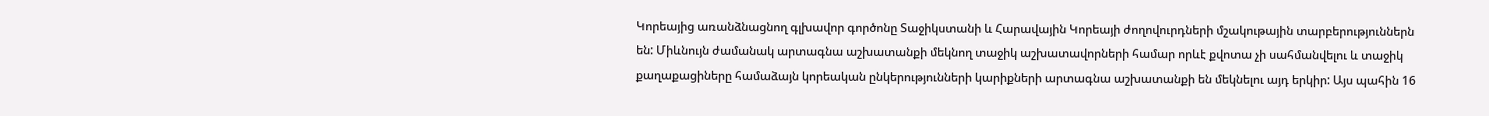Կորեայից առանձնացնող գլխավոր գործոնը Տաջիկստանի և Հարավային Կորեայի ժողովուրդների մշակութային տարբերություններն են: Միևնույն ժամանակ արտագնա աշխատանքի մեկնող տաջիկ աշխատավորների համար որևէ քվոտա չի սահմանվելու և տաջիկ քաղաքացիները համաձայն կորեական ընկերությունների կարիքների արտագնա աշխատանքի են մեկնելու այդ երկիր: Այս պահին 16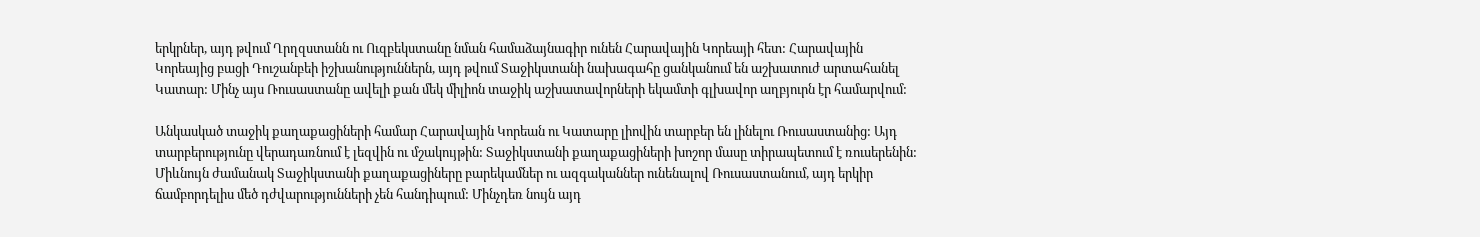երկրներ, այդ թվում Ղրղզստանն ու Ուզբեկստանը նման համաձայնագիր ունեն Հարավային Կորեայի հետ: Հարավային Կորեայից բացի Դուշանբեի իշխանություններն, այդ թվում Տաջիկստանի նախագահը ցանկանում են աշխատուժ արտահանել Կատար: Մինչ այս Ռուսաստանը ավելի քան մեկ միլիոն տաջիկ աշխատավորների եկամտի գլխավոր աղբյուրն էր համարվում:

Անկասկած տաջիկ քաղաքացիների համար Հարավային Կորեան ու Կատարը լիովին տարբեր են լինելու Ռուսաստանից: Այդ տարբերությունը վերադառնում է լեզվին ու մշակույթին: Տաջիկստանի քաղաքացիների խոշոր մասը տիրապետում է ռուսերենին: Միևնույն ժամանակ Տաջիկստանի քաղաքացիները բարեկամներ ու ազգականներ ունենալով Ռուսաստանում, այդ երկիր ճամբորդելիս մեծ դժվարությունների չեն հանդիպում: Մինչդեռ նույն այդ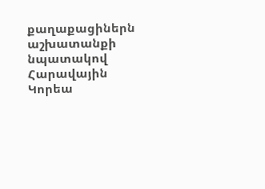քաղաքացիներն աշխատանքի նպատակով Հարավային Կորեա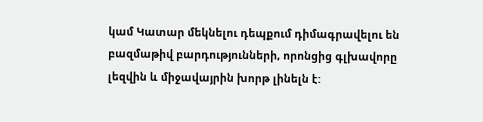կամ Կատար մեկնելու դեպքում դիմագրավելու են բազմաթիվ բարդությունների, որոնցից գլխավորը լեզվին և միջավայրին խորթ լինելն է: